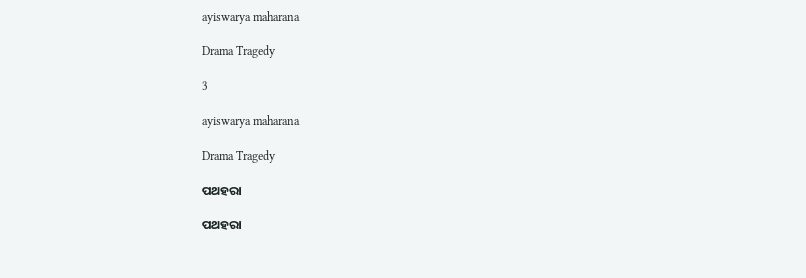ayiswarya maharana

Drama Tragedy

3

ayiswarya maharana

Drama Tragedy

ପଥହରା

ପଥହରା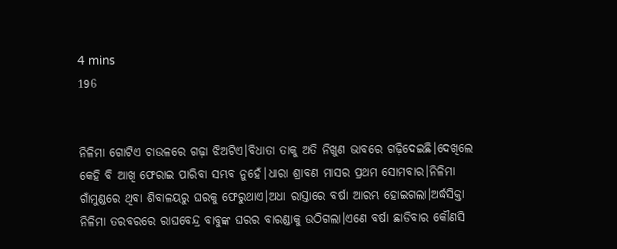4 mins
196


ନିଳିମା ଗୋଟିଏ ଚାଉଳରେ ଗଢ଼ା ଝିଅଟିଏ।ବିଧାତା ତାକୁ ଅତି ନିଖୁଣ ଭାବରେ ଗଢ଼ିଦେଇଛି।ଦେଖିଲେ କେହି ବି ଆଖି ଫେରାଇ ପାରିବା ସମ୍ଭବ ନୁହେଁ।ଧାରା ଶ୍ରାବଣ ମାସର ପ୍ରଥମ ସୋମବାର।ନିଳିମା ଗାଁମୁଣ୍ଡରେ ଥିବା ଶିବାଳୟରୁ ଘରକୁ ଫେରୁଥାଏ।ଅଧା ରାସ୍ତାରେ ବର୍ଷା ଆରମ୍ଭ ହୋଇଗଲା।ଅର୍ଦ୍ଧସିକ୍ତା ନିଳିମା ତରବରରେ ରାଘବେନ୍ଦ୍ର ବାବୁଙ୍କ ଘରର ବାରଣ୍ଡାକୁ ଉଠିଗଲା।ଏଣେ ବର୍ଷା ଛାଡିବାର କୌଣସି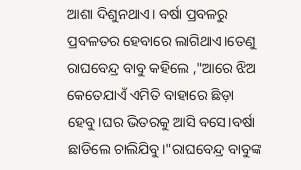ଆଶା ଦିଶୁନଥାଏ। ବର୍ଷା ପ୍ରବଳରୁ ପ୍ରବଳତର ହେବାରେ ଲାଗିଥାଏ।ତେଣୁ ରାଘବେନ୍ଦ୍ର ବାବୁ କହିଲେ ,"ଆରେ ଝିଅ କେତେଯାଏଁ ଏମିତି ବାହାରେ ଛିଡ଼ା ହେବୁ।ଘର ଭିତରକୁ ଆସି ବସେ।ବର୍ଷା ଛାଡିଲେ ଚାଲିଯିବୁ।"ରାଘବେନ୍ଦ୍ର ବାବୁଙ୍କ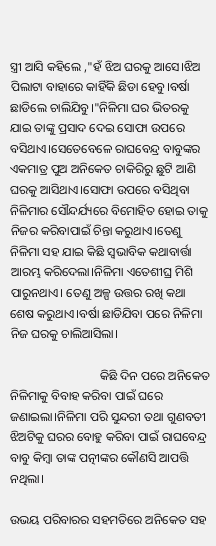ସ୍ତ୍ରୀ ଆସି କହିଲେ ,"ହଁ ଝିଅ ଘରକୁ ଆସେ।ଝିଅ ପିଲାଟା ବାହାରେ କାହିଁକି ଛିଡା ହେବୁ।ବର୍ଷା ଛାଡିଲେ ଚାଲିଯିବୁ।"ନିଳିମା ଘର ଭିତରକୁ ଯାଇ ତାଙ୍କୁ ପ୍ରସାଦ ଦେଇ ସୋଫା ଉପରେ ବସିଥାଏ।ସେତେବେଳେ ରାଘବେନ୍ଦ୍ର ବାବୁଙ୍କର ଏକମାତ୍ର ପୁଅ ଅନିକେତ ଚାକିରିରୁ ଛୁଟି ଆଣି ଘରକୁ ଆସିଥାଏ।ସୋଫା ଉପରେ ବସିଥିବା ନିଳିମାର ସୌନ୍ଦର୍ଯ୍ୟରେ ବିମୋହିତ ହୋଇ ତାକୁ ନିଜର କରିବାପାଇଁ ଚିନ୍ତା କରୁଥାଏ।ତେଣୁ ନିଳିମା ସହ ଯାଇ କିଛି ସ୍ବଭାବିକ କଥାବାର୍ତ୍ତା ଆରମ୍ଭ କରିଦେଲା।ନିଳିମା ଏତେଶୀଘ୍ର ମିଶି ପାରୁନଥାଏ। ତେଣୁ ଅଳ୍ପ ଉତ୍ତର ରଖି କଥା ଶେଷ କରୁଥାଏ।ବର୍ଷା ଛାଡିଯିବା ପରେ ନିଳିମା ନିଜ ଘରକୁ ଚାଲିଆସିଲା।

                             କିଛି ଦିନ ପରେ ଅନିକେତ ନିଳିମାକୁ ବିବାହ କରିବା ପାଇଁ ଘରେ ଜଣାଇଲା।ନିଳିମା ପରି ସୁନ୍ଦରୀ ତଥା ଗୁଣବତୀ ଝିଅଟିକୁ ଘରର ବୋହୁ କରିବା ପାଇଁ ରାଘବେନ୍ଦ୍ର ବାବୁ କିମ୍ବା ତାଙ୍କ ପତ୍ନୀଙ୍କର କୌଣସି ଆପତ୍ତି ନଥିଲା।

ଉଭୟ ପରିବାରର ସହମତିରେ ଅନିକେତ ସହ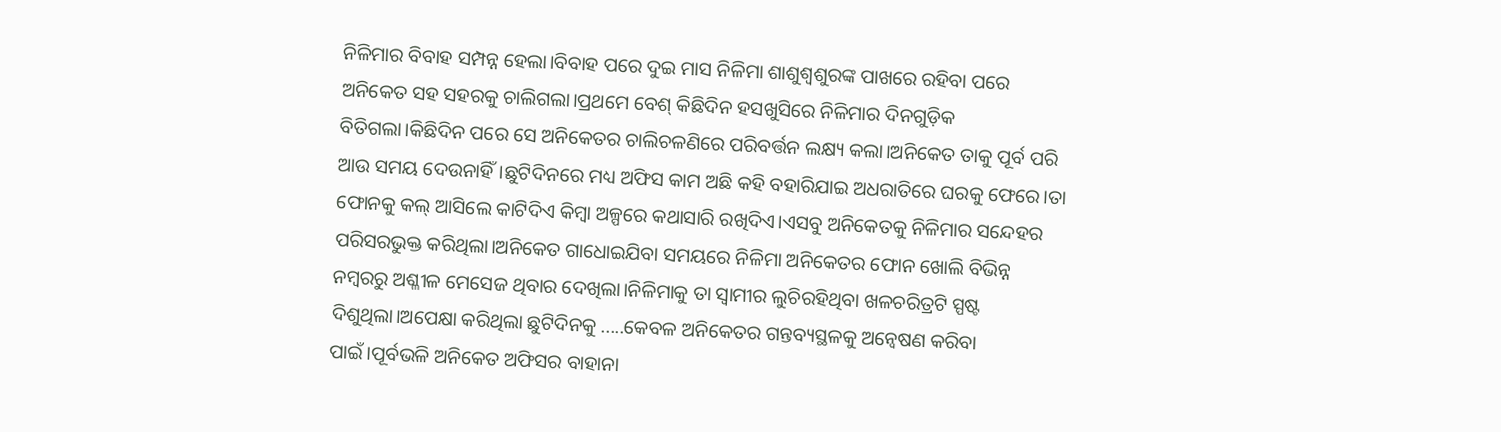ନିଳିମାର ବିବାହ ସମ୍ପନ୍ନ ହେଲା।ବିବାହ ପରେ ଦୁଇ ମାସ ନିଳିମା ଶାଶୁଶ୍ବଶୁରଙ୍କ ପାଖରେ ରହିବା ପରେ ଅନିକେତ ସହ ସହରକୁ ଚାଲିଗଲା।ପ୍ରଥମେ ବେଶ୍ କିଛିଦିନ ହସଖୁସିରେ ନିଳିମାର ଦିନଗୁଡ଼ିକ ବିତିଗଲା।କିଛିଦିନ ପରେ ସେ ଅନିକେତର ଚାଲିଚଳଣିରେ ପରିବର୍ତ୍ତନ ଲକ୍ଷ୍ୟ କଲା।ଅନିକେତ ତାକୁ ପୂର୍ବ ପରି ଆଉ ସମୟ ଦେଉନାହିଁ।ଛୁଟିଦିନରେ ମଧ୍ୟ ଅଫିସ କାମ ଅଛି କହି ବହାରିଯାଇ ଅଧରାତିରେ ଘରକୁ ଫେରେ।ତା ଫୋନକୁ କଲ୍ ଆସିଲେ କାଟିଦିଏ କିମ୍ବା ଅଳ୍ପରେ କଥାସାରି ରଖିଦିଏ।ଏସବୁ ଅନିକେତକୁ ନିଳିମାର ସନ୍ଦେହର ପରିସରଭୁକ୍ତ କରିଥିଲା।ଅନିକେତ ଗାଧୋଇଯିବା ସମୟରେ ନିଳିମା ଅନିକେତର ଫୋନ ଖୋଲି ବିଭିନ୍ନ ନମ୍ବରରୁ ଅଶ୍ଳୀଳ ମେସେଜ ଥିବାର ଦେଖିଲା।ନିଳିମାକୁ ତା ସ୍ୱାମୀର ଲୁଚିରହିଥିବା ଖଳଚରିତ୍ରଟି ସ୍ପଷ୍ଟ ଦିଶୁଥିଲା।ଅପେକ୍ଷା କରିଥିଲା ଛୁଟିଦିନକୁ .....କେବଳ ଅନିକେତର ଗନ୍ତବ୍ୟସ୍ଥଳକୁ ଅନ୍ବେଷଣ କରିବା ପାଇଁ।ପୂର୍ବଭଳି ଅନିକେତ ଅଫିସର ବାହାନା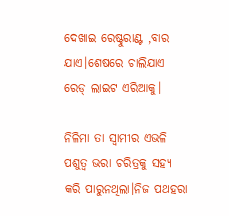ଦେଖାଇ ରେଷ୍ଟୁରାଣ୍ଟ ,ବାର ଯାଏ।ଶେଷରେ ଚାଲିଯାଏ ରେଡ୍ ଲାଇଟ ଏରିଆକୁ।

ନିଳିମା ତା ସ୍ୱାମୀର ଏଭଳି ପଶୁତ୍ୱ ଭରା ଚରିତ୍ରକୁ ସହ୍ୟ କରି ପାରୁନଥିଲା।ନିଜ ପଥହରା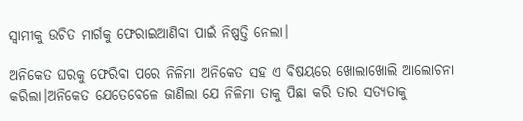ସ୍ୱାମୀକୁ ଉଚିତ ମାର୍ଗକୁ ଫେରାଇଆଣିବା ପାଇଁ ନିଷ୍ପତ୍ତି ନେଲା।

ଅନିକେତ ଘରକୁ ଫେରିବା ପରେ ନିଳିମା ଅନିକେତ ସହ ଏ ବିଷୟରେ ଖୋଲାଖୋଲି ଆଲୋଚନା କରିଲା।ଅନିକେତ ଯେତେବେଳେ ଜାଣିଲା ଯେ ନିଳିମା ତାକୁ ପିଛା କରି ତାର ସତ୍ୟତାକୁ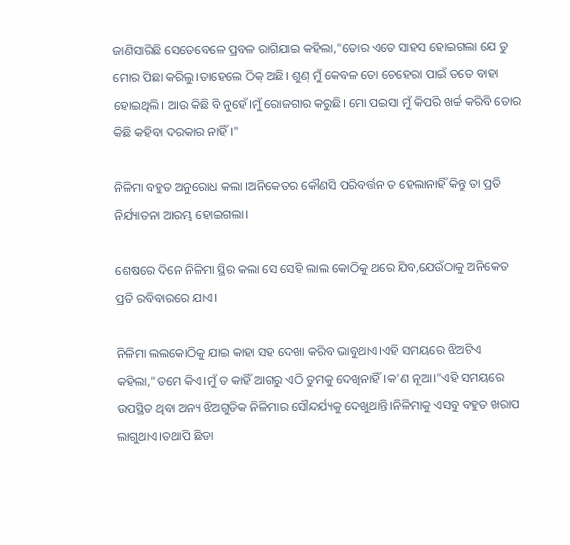ଜାଣିସାରିଛି ସେତେବେଳେ ପ୍ରବଳ ରାଗିଯାଇ କହିଲା,"ତୋର ଏତେ ସାହସ ହୋଇଗଲା ଯେ ତୁ ମୋର ପିଛା କରିଲୁ।ତାହେଲେ ଠିକ୍ ଅଛି। ଶୁଣ୍ ମୁଁ କେବଳ ତୋ ଚେହେରା ପାଇଁ ତତେ ବାହା ହୋଇଥିଲି। ଆଉ କିଛି ବି ନୁହେଁ।ମୁଁ ରୋଜଗାର କରୁଛି। ମୋ ପଇସା ମୁଁ କିପରି ଖର୍ଚ୍ଚ କରିବି ତୋର କିଛି କହିବା ଦରକାର ନାହିଁ।"

ନିଳିମା ବହୁତ ଅନୁରୋଧ କଲା ।ଅନିକେତର କୌଣସି ପରିବର୍ତ୍ତନ ତ ହେଲାନାହିଁ କିନ୍ତୁ ତା ପ୍ରତି ନିର୍ଯ୍ୟାତନା ଆରମ୍ଭ ହୋଇଗଲା।

ଶେଷରେ ଦିନେ ନିଳିମା ସ୍ଥିର କଲା ସେ ସେହି ଲାଲ କୋଠିକୁ ଥରେ ଯିବ,ଯେଉଁଠାକୁ ଅନିକେତ ପ୍ରତି ରବିବାରରେ ଯାଏ।

ନିଳିମା ଲଲକୋଠିକୁ ଯାଇ କାହା ସହ ଦେଖା କରିବ ଭାବୁଥାଏ।ଏହି ସମୟରେ ଝିଅଟିଏ କହିଲା,"ତମେ କିଏ।ମୁଁ ତ କାହିଁ ଆଗରୁ ଏଠି ତୁମକୁ ଦେଖିନାହିଁ।କ'ଣ ନୂଆ।"ଏହି ସମୟରେ ଉପସ୍ଥିତ ଥିବା ଅନ୍ୟ ଝିଅଗୁଡିକ ନିଳିମାର ସୌନ୍ଦର୍ଯ୍ୟକୁ ଦେଖୁଥାନ୍ତି।ନିଳିମାକୁ ଏସବୁ ବହୁତ ଖରାପ ଲାଗୁଥାଏ।ତଥାପି ଛିଡା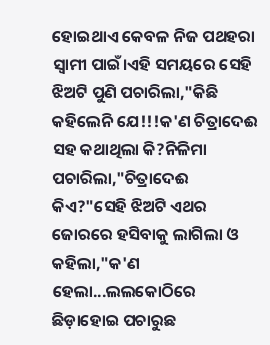ହୋଇଥାଏ କେବଳ ନିଜ ପଥହରା ସ୍ୱାମୀ ପାଇଁ।ଏହି ସମୟରେ ସେହି ଝିଅଟି ପୁଣି ପଚାରିଲା,"କିଛି କହିଲେନି ଯେ!!!କ'ଣ ଚିତ୍ରାଦେଈ ସହ କଥାଥିଲା କି?ନିଳିମା ପଚାରିଲା,"ଚିତ୍ରାଦେଈ କିଏ?"ସେହି ଝିଅଟି ଏଥର ଜୋରରେ ହସିବାକୁ ଲାଗିଲା ଓ କହିଲା,"କ'ଣ ହେଲା...ଲଲକୋଠିରେ ଛିଡ଼ାହୋଇ ପଚାରୁଛ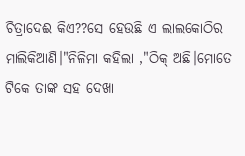ଚିତ୍ରାଦେଈ କିଏ??ସେ ହେଉଛି ଏ ଲାଲକୋଠିର ମାଲିକିଆଣି।"ନିଳିମା କହିଲା ,"ଠିକ୍ ଅଛି।ମୋତେ ଟିକେ ତାଙ୍କ ସହ ଦେଖା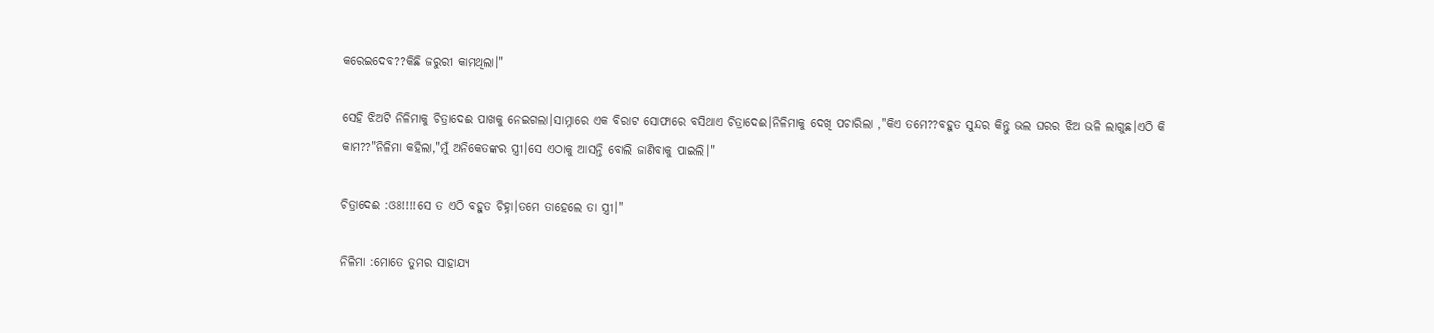କରେଇଦେବ??କିଛି ଜରୁରୀ କାମଥିଲା।"

ସେହି ଝିଅଟି ନିଳିମାକୁ ଚିତ୍ରାଦେଈ ପାଖକୁ ନେଇଗଲା।ସାମ୍ନାରେ ଏକ ବିରାଟ ସୋଫାରେ ବସିଥାଏ ଚିତ୍ରାଦେଈ।ନିଳିମାକୁ ଦେଖି ପଚାରିଲା ,"କିଏ ତମେ??ବହୁତ ସୁନ୍ଦର କିନ୍ତୁ ଭଲ ଘରର ଝିଅ ଭଳି ଲାଗୁଛ।ଏଠି କି କାମ??"ନିଳିମା କହିଲା,"ମୁଁ ଅନିକେତଙ୍କର ସ୍ତ୍ରୀ।ସେ ଏଠାକୁ ଆସନ୍ତି ବୋଲି ଜାଣିବାକୁ ପାଇଲି।"

ଚିତ୍ରାଦେଈ :ଓଃ!!!!ସେ ତ ଏଠି ବହୁତ ଚିହ୍ନା।ତମେ ତାହେଲେ ତା ସ୍ତ୍ରୀ।"

ନିଳିମା :ମୋତେ ତୁମର ସାହାଯ୍ୟ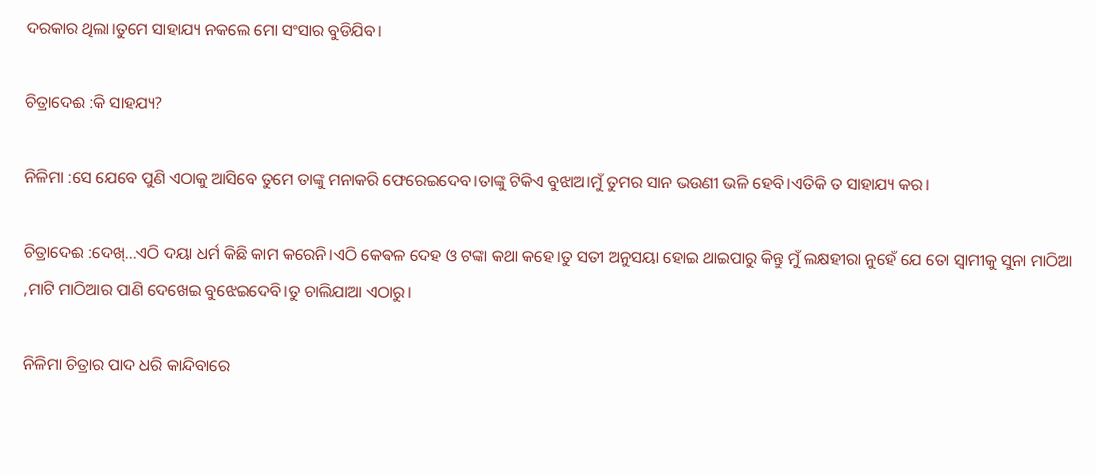ଦରକାର ଥିଲା।ତୁମେ ସାହାଯ୍ୟ ନକଲେ ମୋ ସଂସାର ବୁଡିଯିବ।

ଚିତ୍ରାଦେଈ :କି ସାହଯ୍ୟ?

ନିଳିମା :ସେ ଯେବେ ପୁଣି ଏଠାକୁ ଆସିବେ ତୁମେ ତାଙ୍କୁ ମନାକରି ଫେରେଇଦେବ।ତାଙ୍କୁ ଟିକିଏ ବୁଝାଅ।ମୁଁ ତୁମର ସାନ ଭଉଣୀ ଭଳି ହେବି।ଏତିକି ତ ସାହାଯ୍ୟ କର।

ଚିତ୍ରାଦେଈ :ଦେଖ୍...ଏଠି ଦୟା ଧର୍ମ କିଛି କାମ କରେନି।ଏଠି କେଵଳ ଦେହ ଓ ଟଙ୍କା କଥା କହେ।ତୁ ସତୀ ଅନୁସୟା ହୋଇ ଥାଇପାରୁ କିନ୍ତୁ ମୁଁ ଲକ୍ଷହୀରା ନୁହେଁ ଯେ ତୋ ସ୍ୱାମୀକୁ ସୁନା ମାଠିଆ ,ମାଟି ମାଠିଆର ପାଣି ଦେଖେଇ ବୁଝେଇଦେବି।ତୁ ଚାଲିଯାଆ ଏଠାରୁ।

ନିଳିମା ଚିତ୍ରାର ପାଦ ଧରି କାନ୍ଦିବାରେ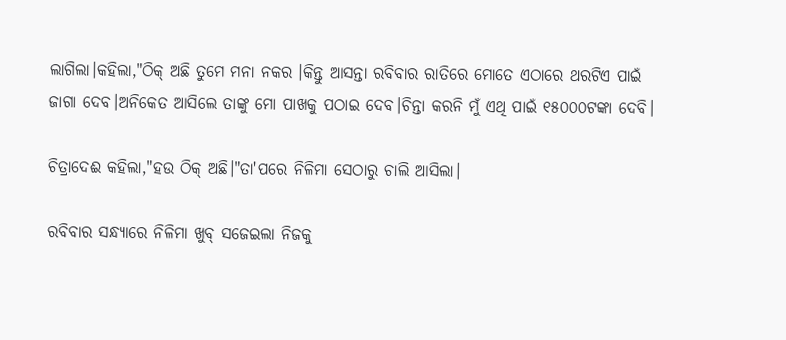ଲାଗିଲା।କହିଲା,"ଠିକ୍ ଅଛି ତୁମେ ମନା ନକର ।କିନ୍ତୁ ଆସନ୍ତା ରବିବାର ରାତିରେ ମୋତେ ଏଠାରେ ଥରଟିଏ ପାଇଁ ଜାଗା ଦେବ।ଅନିକେତ ଆସିଲେ ତାଙ୍କୁ ମୋ ପାଖକୁ ପଠାଇ ଦେବ।ଚିନ୍ତା କରନି ମୁଁ ଏଥି ପାଇଁ ୧୫୦୦୦ଟଙ୍କା ଦେବି।

ଚିତ୍ରାଦେଈ କହିଲା,"ହଉ ଠିକ୍ ଅଛି।"ତା'ପରେ ନିଳିମା ସେଠାରୁ ଚାଲି ଆସିଲା।

ରବିବାର ସନ୍ଧ୍ୟାରେ ନିଳିମା ଖୁବ୍ ସଜେଇଲା ନିଜକୁ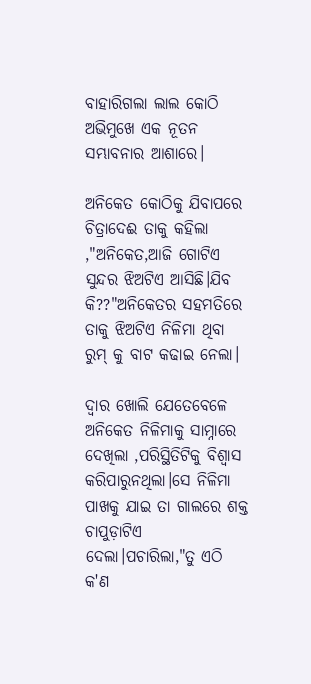ବାହାରିଗଲା ଲାଲ କୋଠି ଅଭିମୁଖେ ଏକ ନୂତନ ସମ୍ଭାବନାର ଆଶାରେ।

ଅନିକେତ କୋଠିକୁ ଯିବାପରେ ଚିତ୍ରାଦେଈ ତାକୁ କହିଲା ,"ଅନିକେତ,ଆଜି ଗୋଟିଏ ସୁନ୍ଦର ଝିଅଟିଏ ଆସିଛି।ଯିବ କି??"ଅନିକେତର ସହମତିରେ ତାକୁ ଝିଅଟିଏ ନିଳିମା ଥିବା ରୁମ୍ କୁ ବାଟ କଢାଇ ନେଲା।

ଦ୍ୱାର ଖୋଲି ଯେତେବେଳେ ଅନିକେତ ନିଳିମାକୁ ସାମ୍ନାରେ ଦେଖିଲା ,ପରିସ୍ଥିତିଟିକୁ ବିଶ୍ୱାସ କରିପାରୁନଥିଲା।ସେ ନିଳିମା ପାଖକୁ ଯାଇ ତା ଗାଲରେ ଶକ୍ତ ଚାପୁଡ଼ାଟିଏ ଦେଲା।ପଚାରିଲା,"ତୁ ଏଠି କ'ଣ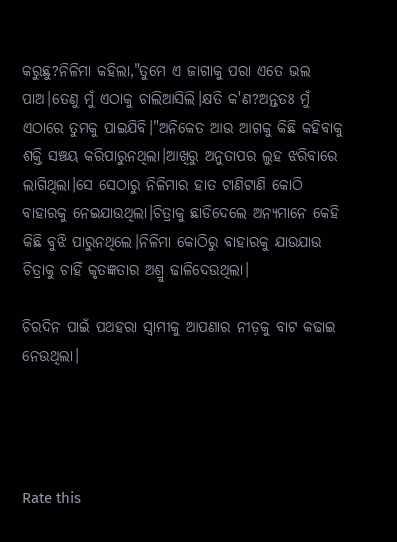କରୁଛୁ?ନିଳିମା କହିଲା,"ତୁମେ ଏ ଜାଗାକୁ ପରା ଏତେ ଭଲ ପାଅ।ତେଣୁ ମୁଁ ଏଠାକୁ ଚାଲିଆସିଲି।କ୍ଷତି କ'ଣ?ଅନ୍ତତଃ ମୁଁ ଏଠାରେ ତୁମକୁ ପାଇଯିବି।"ଅନିକେତ ଆଉ ଆଗକୁ କିଛି କହିବାକୁ ଶକ୍ତି ସଞ୍ଚୟ କରିପାରୁନଥିଲା।ଆଖିରୁ ଅନୁତାପର ଲୁହ ଝରିବାରେ ଲାଗିଥିଲା।ସେ ସେଠାରୁ ନିଳିମାର ହାତ ଟାଣିଟାଣି କୋଠି ବାହାରକୁ ନେଇଯାଉଥିଲା।ଚିତ୍ରାକୁ ଛାଡିଦେଲେ ଅନ୍ୟମାନେ କେହି କିଛି ବୁଝି ପାରୁନଥିଲେ।ନିଳିମା କୋଠିରୁ ବାହାରକୁ ଯାଉଯାଉ ଚିତ୍ରାକୁ ଚାହିଁ କୃତଜ୍ଞତାର ଅଶ୍ରୁ ଢାଳିଦେଉଥିଲା।

ଚିରଦିନ ପାଇଁ ପଥହରା ସ୍ୱାମୀକୁ ଆପଣାର ନୀଡ଼କୁ ବାଟ କଢାଇ ନେଉଥିଲା।




Rate this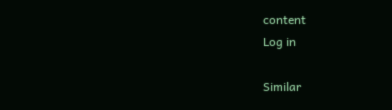content
Log in

Similar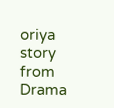oriya story from Drama